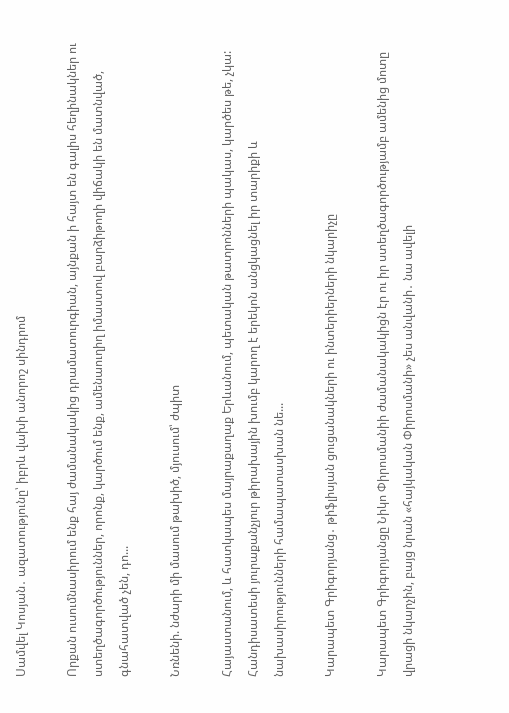Սամվել Կոսյան․ ազատությունը՝ իբրև վախի անորոշ սինդրոմ

Որքան ուսումնասիրում ենք հայ ժամանակակից դրամատուրգիան, այնքան ի հայտ են գալիս հեղինակներ ու ստեղծագործություններ, որոնք, կարծում ենք, ամենաուղիղ իմաստով բարձիթողի վիճակի են մատնված, գնահատված չեն, դո...

Նռնենի. նժարի մի մասում թախիծ, մյուսում՝ ժպիտ

Հայաստանում, և հատկապես մայրաքաղաք Երևանում, պետական թատրոնների պակաս, կարծես թե, չկա: Հանդիսատեսի յուրաքանչյուր թիրախային խումբ կարող է երեկոն անցկացնել իր տարիքի և նախասիրությունների համապատասխան նե...

Կարապետ Գրիգորյանց․ թիֆլիսյան ցուցանակների ու ինտերիերների նկարիչը

Կարապետ Գրիգորյանցը Նիկո Փիրոսմանիի ժամանակակիցն էր ու իր ստեղծագործությամբ ամենից մոտը վրացի նկարչին, բայց նրան «հայկական Փիրոսմանի» չես անվանի․ նա ավելի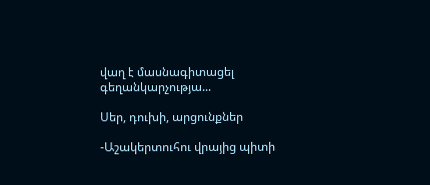վաղ է մասնագիտացել գեղանկարչությա...

Սեր, դուխի, արցունքներ

-Աշակերտուհու վրայից պիտի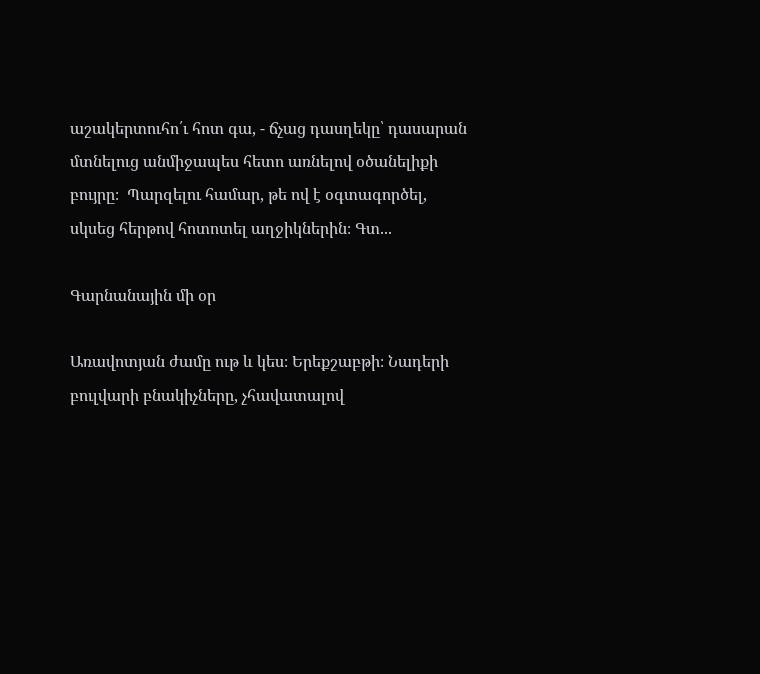աշակերտուհո՛ւ հոտ գա, - ճչաց դասղեկը՝ դասարան մտնելուց անմիջապես հետո առնելով օծանելիքի բույրը։  Պարզելու համար, թե ով է օգտագործել, սկսեց հերթով հոտոտել աղջիկներին։ Գտ...

Գարնանային մի օր

Առավոտյան ժամը ութ և կես։ Երեքշաբթի։ Նադերի բուլվարի բնակիչները, չհավատալով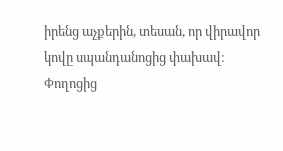իրենց աչքերին, տեսան, որ վիրավոր կովը սպանդանոցից փախավ։ Փողոցից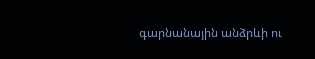գարնանային անձրևի ու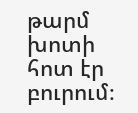թարմ խոտի հոտ էր բուրում։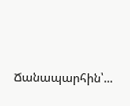Ճանապարհին՝...